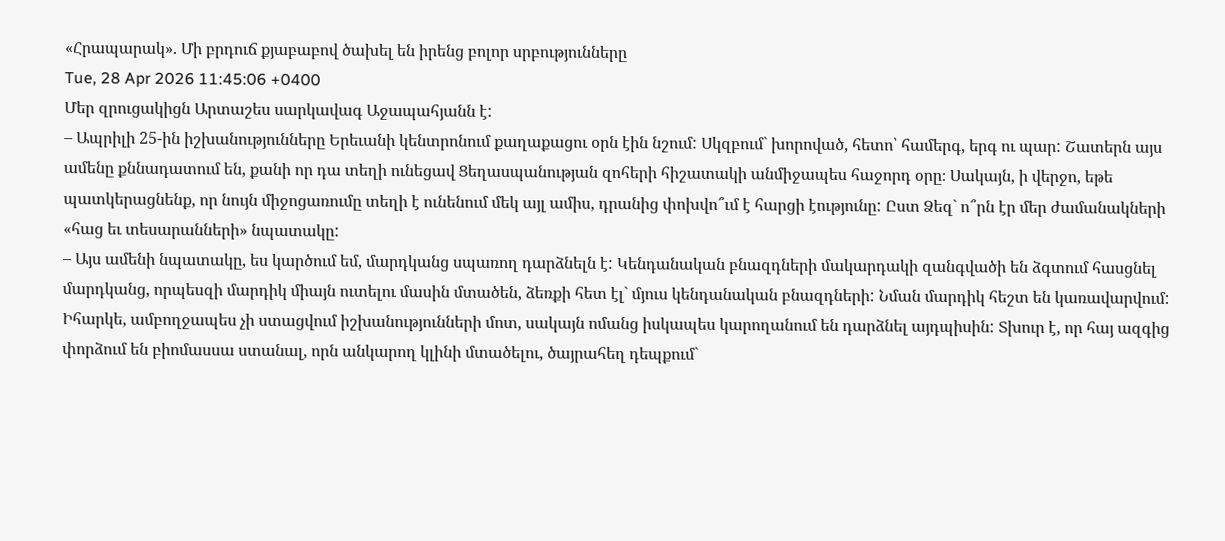«Հրապարակ». Մի բրդուճ քյաբաբով ծախել են իրենց բոլոր սրբությունները
Tue, 28 Apr 2026 11:45:06 +0400
Մեր զրուցակիցն Արտաշես սարկավագ Աջապահյանն է:
– Ապրիլի 25-ին իշխանությունները Երեւանի կենտրոնում քաղաքացու օրն էին նշում: Սկզբում` խորոված, հետո՝ համերգ, երգ ու պար: Շատերն այս ամենը քննադատում են, քանի որ դա տեղի ունեցավ Ցեղասպանության զոհերի հիշատակի անմիջապես հաջորդ օրը։ Սակայն, ի վերջո, եթե պատկերացնենք, որ նույն միջոցառումը տեղի է ունենում մեկ այլ ամիս, դրանից փոխվո՞ւմ է հարցի էությունը: Ըստ Ձեզ` ո՞րն էր մեր ժամանակների «հաց եւ տեսարանների» նպատակը:
– Այս ամենի նպատակը, ես կարծում եմ, մարդկանց սպառող դարձնելն է: Կենդանական բնազդների մակարդակի զանգվածի են ձգտում հասցնել մարդկանց, որպեսզի մարդիկ միայն ուտելու մասին մտածեն, ձեռքի հետ էլ` մյուս կենդանական բնազդների: Նման մարդիկ հեշտ են կառավարվում: Իհարկե, ամբողջապես չի ստացվում իշխանությունների մոտ, սակայն ոմանց իսկապես կարողանում են դարձնել այդպիսին: Տխուր է, որ հայ ազգից փորձում են բիոմասսա ստանալ, որն անկարող կլինի մտածելու, ծայրահեղ դեպքում`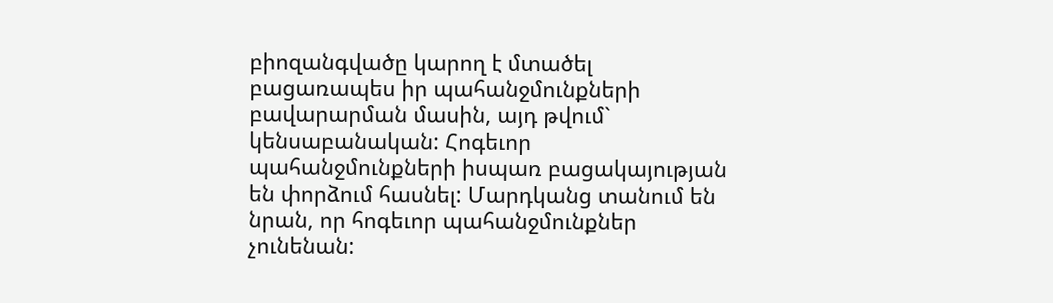բիոզանգվածը կարող է մտածել բացառապես իր պահանջմունքների բավարարման մասին, այդ թվում` կենսաբանական: Հոգեւոր պահանջմունքների իսպառ բացակայության են փորձում հասնել: Մարդկանց տանում են նրան, որ հոգեւոր պահանջմունքներ չունենան: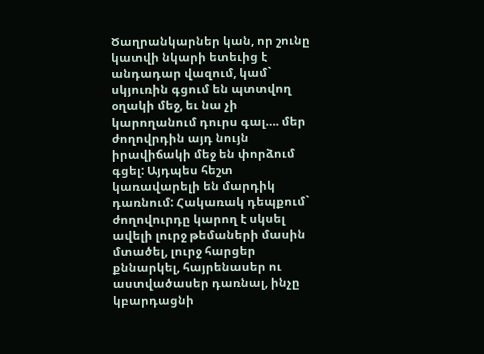Ծաղրանկարներ կան, որ շունը կատվի նկարի ետեւից է անդադար վազում, կամ` սկյուռին գցում են պտտվող օղակի մեջ, եւ նա չի կարողանում դուրս գալ…. մեր ժողովրդին այդ նույն իրավիճակի մեջ են փորձում գցել: Այդպես հեշտ կառավարելի են մարդիկ դառնում: Հակառակ դեպքում` ժողովուրդը կարող է սկսել ավելի լուրջ թեմաների մասին մտածել, լուրջ հարցեր քննարկել, հայրենասեր ու աստվածասեր դառնալ, ինչը կբարդացնի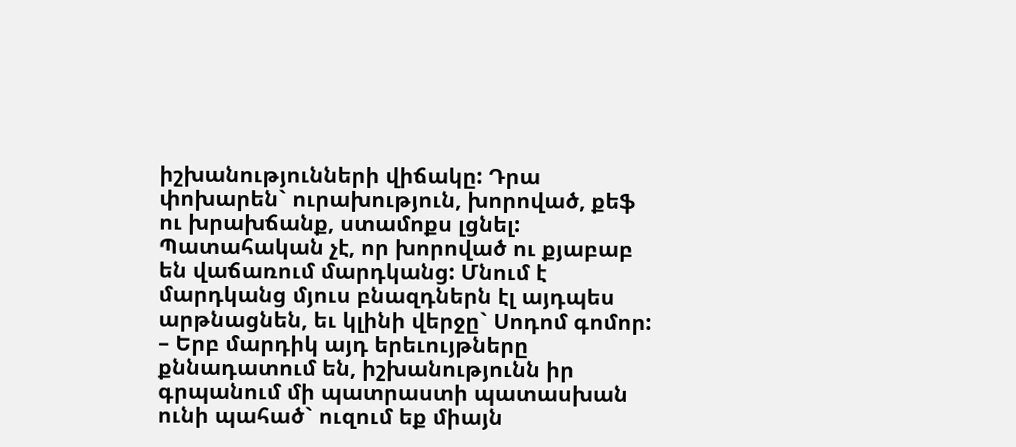իշխանությունների վիճակը: Դրա փոխարեն` ուրախություն, խորոված, քեֆ ու խրախճանք, ստամոքս լցնել: Պատահական չէ, որ խորոված ու քյաբաբ են վաճառում մարդկանց: Մնում է մարդկանց մյուս բնազդներն էլ այդպես արթնացնեն, եւ կլինի վերջը` Սոդոմ գոմոր:
– Երբ մարդիկ այդ երեւույթները քննադատում են, իշխանությունն իր գրպանում մի պատրաստի պատասխան ունի պահած` ուզում եք միայն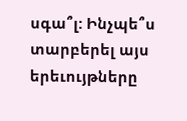սգա՞լ: Ինչպե՞ս տարբերել այս երեւույթները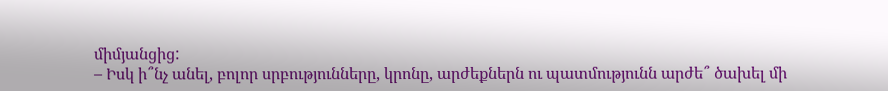միմյանցից:
– Իսկ ի՞նչ անել, բոլոր սրբությունները, կրոնը, արժեքներն ու պատմությունն արժե՞ ծախել մի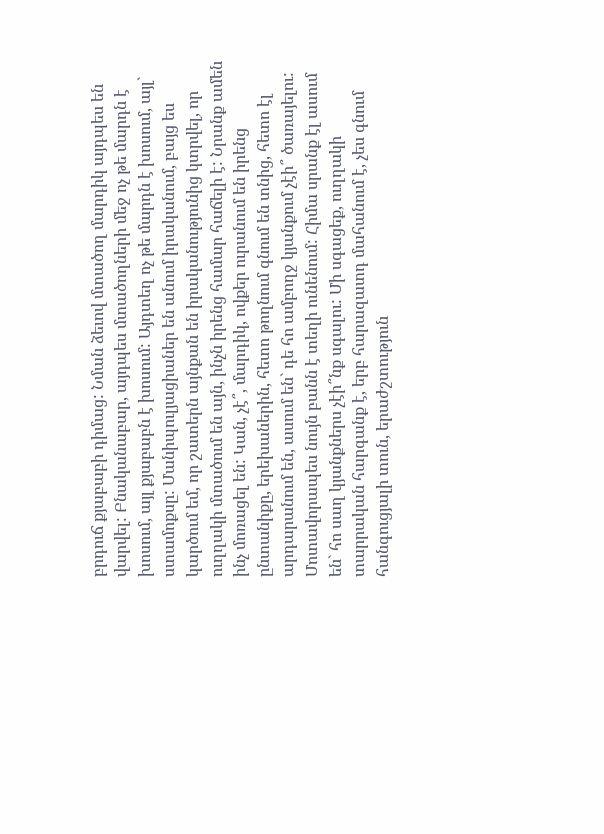բրդուճ քյաբաբի դիմաց: Նման ձեւով մտածող մարդիկ այդպես են վարվել: Բնականաբար, այդպես մտածողների մեջ ոչ թե մարդն է խոսում, այլ քյաբաբն է խոսում: Այդտեղ ոչ թե մարդն է խոսում, այլ` ստամոքսը: Մանիպուլյացիաներ են անում իրականում, բայց ես կարծում եմ, որ շատերն այնքան են իրականությունից կտրվել, որ ուղղակի մտածում են այն, ինչն իրենց համար հաճելի է: Նրանք ամեն ինչ մոռացել են: Կան, չէ՞, մարդիկ, ովքեր ուրանում են իրենց ընտանիքը, երեխաներին, հետո թողնում գնում են տնից, հետո էլ արդարանում են, ասում են` դե հո ամբողջ կյանքում չէի՞ ծառայելու: Մոտավորապես նույն բանն է տեղի ունենում: Հիմա սրանք էլ ասում են` հո սաղ կյանքներս չէի՞նք սգալու: Մի սգացեք, ուղղակի տարրական հարգանք է, երբ հարազատդ մահանում է, չես գնում հանգուցյալի տուն, երաժշտություն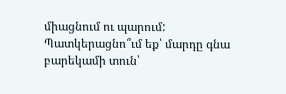միացնում ու պարում: Պատկերացնո՞ւմ եք՝ մարդը գնա բարեկամի տուն՝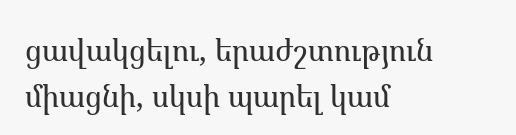ցավակցելու, երաժշտություն միացնի, սկսի պարել կամ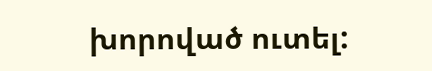խորոված ուտել: